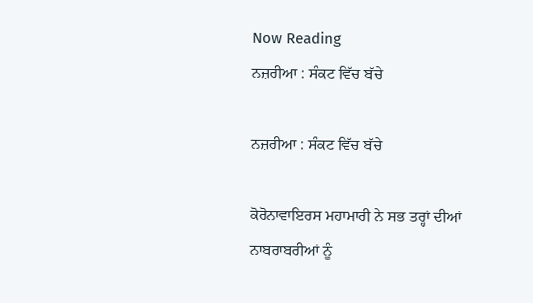Now Reading
ਨਜ਼ਰੀਆ : ਸੰਕਟ ਵਿੱਚ ਬੱਚੇ

ਨਜ਼ਰੀਆ : ਸੰਕਟ ਵਿੱਚ ਬੱਚੇ

ਕੋਰੋਨਾਵਾਇਰਸ ਮਹਾਮਾਰੀ ਨੇ ਸਭ ਤਰ੍ਹਾਂ ਦੀਆਂ ਨਾਬਰਾਬਰੀਆਂ ਨੂੰ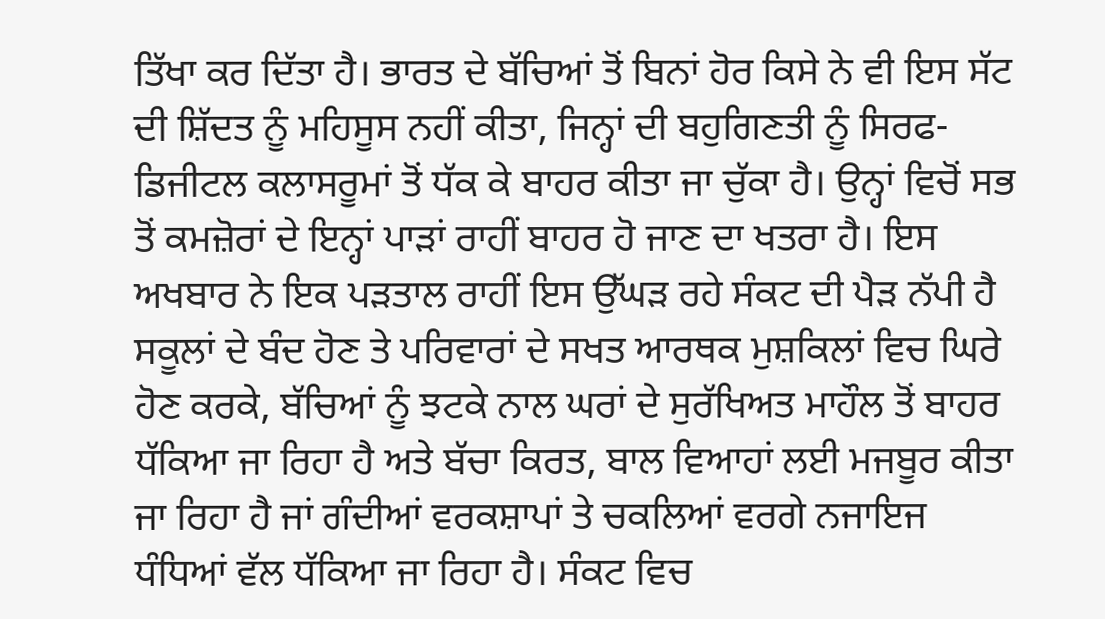ਤਿੱਖਾ ਕਰ ਦਿੱਤਾ ਹੈ। ਭਾਰਤ ਦੇ ਬੱਚਿਆਂ ਤੋਂ ਬਿਨਾਂ ਹੋਰ ਕਿਸੇ ਨੇ ਵੀ ਇਸ ਸੱਟ ਦੀ ਸ਼ਿੱਦਤ ਨੂੰ ਮਹਿਸੂਸ ਨਹੀਂ ਕੀਤਾ, ਜਿਨ੍ਹਾਂ ਦੀ ਬਹੁਗਿਣਤੀ ਨੂੰ ਸਿਰਫ-ਡਿਜੀਟਲ ਕਲਾਸਰੂਮਾਂ ਤੋਂ ਧੱਕ ਕੇ ਬਾਹਰ ਕੀਤਾ ਜਾ ਚੁੱਕਾ ਹੈ। ਉਨ੍ਹਾਂ ਵਿਚੋਂ ਸਭ ਤੋਂ ਕਮਜ਼ੋਰਾਂ ਦੇ ਇਨ੍ਹਾਂ ਪਾੜਾਂ ਰਾਹੀਂ ਬਾਹਰ ਹੋ ਜਾਣ ਦਾ ਖਤਰਾ ਹੈ। ਇਸ ਅਖਬਾਰ ਨੇ ਇਕ ਪੜਤਾਲ ਰਾਹੀਂ ਇਸ ਉੱਘੜ ਰਹੇ ਸੰਕਟ ਦੀ ਪੈੜ ਨੱਪੀ ਹੈ ਸਕੂਲਾਂ ਦੇ ਬੰਦ ਹੋਣ ਤੇ ਪਰਿਵਾਰਾਂ ਦੇ ਸਖਤ ਆਰਥਕ ਮੁਸ਼ਕਿਲਾਂ ਵਿਚ ਘਿਰੇ ਹੋਣ ਕਰਕੇ, ਬੱਚਿਆਂ ਨੂੰ ਝਟਕੇ ਨਾਲ ਘਰਾਂ ਦੇ ਸੁਰੱਖਿਅਤ ਮਾਹੌਲ ਤੋਂ ਬਾਹਰ ਧੱਕਿਆ ਜਾ ਰਿਹਾ ਹੈ ਅਤੇ ਬੱਚਾ ਕਿਰਤ, ਬਾਲ ਵਿਆਹਾਂ ਲਈ ਮਜਬੂਰ ਕੀਤਾ ਜਾ ਰਿਹਾ ਹੈ ਜਾਂ ਗੰਦੀਆਂ ਵਰਕਸ਼ਾਪਾਂ ਤੇ ਚਕਲਿਆਂ ਵਰਗੇ ਨਜਾਇਜ ਧੰਧਿਆਂ ਵੱਲ ਧੱਕਿਆ ਜਾ ਰਿਹਾ ਹੈ। ਸੰਕਟ ਵਿਚ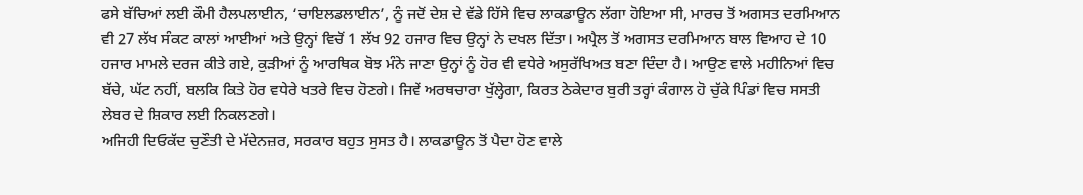ਫਸੇ ਬੱਚਿਆਂ ਲਈ ਕੌਮੀ ਹੈਲਪਲਾਈਨ, ‘ਚਾਇਲਡਲਾਈਨ’, ਨੂੰ ਜਦੋਂ ਦੇਸ਼ ਦੇ ਵੱਡੇ ਹਿੱਸੇ ਵਿਚ ਲਾਕਡਾਊਨ ਲੱਗਾ ਹੋਇਆ ਸੀ, ਮਾਰਚ ਤੋਂ ਅਗਸਤ ਦਰਮਿਆਨ ਵੀ 27 ਲੱਖ ਸੰਕਟ ਕਾਲਾਂ ਆਈਆਂ ਅਤੇ ਉਨ੍ਹਾਂ ਵਿਚੋਂ 1 ਲੱਖ 92 ਹਜਾਰ ਵਿਚ ਉਨ੍ਹਾਂ ਨੇ ਦਖਲ ਦਿੱਤਾ। ਅਪ੍ਰੈਲ ਤੋਂ ਅਗਸਤ ਦਰਮਿਆਨ ਬਾਲ ਵਿਆਹ ਦੇ 10 ਹਜਾਰ ਮਾਮਲੇ ਦਰਜ ਕੀਤੇ ਗਏ, ਕੁੜੀਆਂ ਨੂੰ ਆਰਥਿਕ ਬੋਝ ਮੰਨੇ ਜਾਣਾ ਉਨ੍ਹਾਂ ਨੂੰ ਹੋਰ ਵੀ ਵਧੇਰੇ ਅਸੁਰੱਖਿਅਤ ਬਣਾ ਦਿੰਦਾ ਹੈ। ਆਉਣ ਵਾਲੇ ਮਹੀਨਿਆਂ ਵਿਚ ਬੱਚੇ, ਘੱਟ ਨਹੀਂ, ਬਲਕਿ ਕਿਤੇ ਹੋਰ ਵਧੇਰੇ ਖਤਰੇ ਵਿਚ ਹੋਣਗੇ। ਜਿਵੇਂ ਅਰਥਚਾਰਾ ਖੁੱਲ੍ਹੇਗਾ, ਕਿਰਤ ਠੇਕੇਦਾਰ ਬੁਰੀ ਤਰ੍ਹਾਂ ਕੰਗਾਲ ਹੋ ਚੁੱਕੇ ਪਿੰਡਾਂ ਵਿਚ ਸਸਤੀ ਲੇਬਰ ਦੇ ਸ਼ਿਕਾਰ ਲਈ ਨਿਕਲਣਗੇ।
ਅਜਿਹੀ ਦਿਓਕੱਦ ਚੁਣੌਤੀ ਦੇ ਮੱਦੇਨਜ਼ਰ, ਸਰਕਾਰ ਬਹੁਤ ਸੁਸਤ ਹੈ। ਲਾਕਡਾਊਨ ਤੋਂ ਪੈਦਾ ਹੋਣ ਵਾਲੇ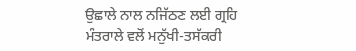ਉਛਾਲੇ ਨਾਲ ਨਜਿੱਠਣ ਲਈ ਗ੍ਰਹਿ ਮੰਤਰਾਲੇ ਵਲੋਂ ਮਨੁੱਖੀ-ਤਸੱਕਰੀ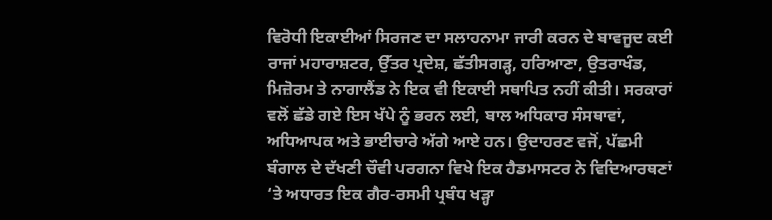ਵਿਰੋਧੀ ਇਕਾਈਆਂ ਸਿਰਜਣ ਦਾ ਸਲਾਹਨਾਮਾ ਜਾਰੀ ਕਰਨ ਦੇ ਬਾਵਜੂਦ ਕਈ ਰਾਜਾਂ ਮਹਾਰਾਸ਼ਟਰ, ਉੱਤਰ ਪ੍ਰਦੇਸ਼, ਛੱਤੀਸਗੜ੍ਹ, ਹਰਿਆਣਾ, ਉਤਰਾਖੰਡ, ਮਿਜ਼ੋਰਮ ਤੇ ਨਾਗਾਲੈਂਡ ਨੇ ਇਕ ਵੀ ਇਕਾਈ ਸਥਾਪਿਤ ਨਹੀਂ ਕੀਤੀ। ਸਰਕਾਰਾਂ ਵਲੋਂ ਛੱਡੇ ਗਏ ਇਸ ਖੱਪੇ ਨੂੰ ਭਰਨ ਲਈ, ਬਾਲ ਅਧਿਕਾਰ ਸੰਸਥਾਵਾਂ, ਅਧਿਆਪਕ ਅਤੇ ਭਾਈਚਾਰੇ ਅੱਗੇ ਆਏ ਹਨ। ਉਦਾਹਰਣ ਵਜੋਂ, ਪੱਛਮੀ ਬੰਗਾਲ ਦੇ ਦੱਖਣੀ ਚੌਵੀ ਪਰਗਨਾ ਵਿਖੇ ਇਕ ਹੈਡਮਾਸਟਰ ਨੇ ਵਿਦਿਆਰਥਣਾਂ ‘ਤੇ ਅਧਾਰਤ ਇਕ ਗੈਰ-ਰਸਮੀ ਪ੍ਰਬੰਧ ਖੜ੍ਹਾ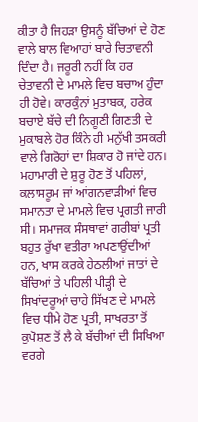ਕੀਤਾ ਹੈ ਜਿਹੜਾ ਉਸਨੂੰ ਬੱਚਿਆਂ ਦੇ ਹੋਣ ਵਾਲੇ ਬਾਲ ਵਿਆਹਾਂ ਬਾਰੇ ਚਿਤਾਵਨੀ ਦਿੰਦਾ ਹੈ। ਜਰੂਰੀ ਨਹੀਂ ਕਿ ਹਰ ਚੇਤਾਵਨੀ ਦੇ ਮਾਮਲੇ ਵਿਚ ਬਚਾਅ ਹੁੰਦਾ ਹੀ ਹੋਵੇ। ਕਾਰਕੁੰਨਾਂ ਮੁਤਾਬਕ, ਹਰੇਕ ਬਚਾਏ ਬੱਚੇ ਦੀ ਨਿਗੂਣੀ ਗਿਣਤੀ ਦੇ ਮੁਕਾਬਲੇ ਹੋਰ ਕਿੰਨੇ ਹੀ ਮਨੁੱਖੀ ਤਸਕਰੀ ਵਾਲੇ ਗਿਰੋਹਾਂ ਦਾ ਸ਼ਿਕਾਰ ਹੋ ਜਾਂਦੇ ਹਨ। ਮਹਾਮਾਰੀ ਦੇ ਸ਼ੁਰੂ ਹੋਣ ਤੋਂ ਪਹਿਲਾਂ, ਕਲਾਸਰੂਮ ਜਾਂ ਆਂਗਨਵਾੜੀਆਂ ਵਿਚ ਸਮਾਨਤਾ ਦੇ ਮਾਮਲੇ ਵਿਚ ਪ੍ਰਗਤੀ ਜਾਰੀ ਸੀ। ਸਮਾਜਕ ਸੰਸਥਾਵਾਂ ਗਰੀਬਾਂ ਪ੍ਰਤੀ ਬਹੁਤ ਰੁੱਖਾ ਵਤੀਰਾ ਅਪਣਾਉਂਦੀਆਂ ਹਨ, ਖਾਸ ਕਰਕੇ ਹੇਠਲੀਆਂ ਜਾਤਾਂ ਦੇ ਬੱਚਿਆਂ ਤੇ ਪਹਿਲੀ ਪੀੜ੍ਹੀ ਦੇ ਸਿਖਾਂਦਰੂਆਂ ਚਾਹੇ ਸਿੱਖਣ ਦੇ ਮਾਮਲੇ ਵਿਚ ਧੀਮੇ ਹੋਣ ਪ੍ਰਤੀ, ਸਾਖਰਤਾ ਤੋਂ ਕੁਪੋਸ਼ਣ ਤੋਂ ਲੈ ਕੇ ਬੱਚੀਆਂ ਦੀ ਸਿਖਿਆ ਵਰਗੇ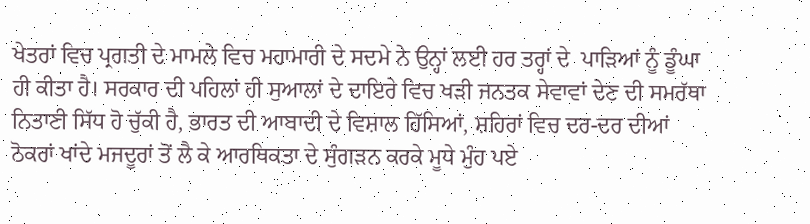ਖੇਤਰਾਂ ਵਿਚ ਪ੍ਰਗਤੀ ਦੇ ਮਾਮਲੇ ਵਿਚ ਮਹਾਮਾਰੀ ਦੇ ਸਦਮੇ ਨੇ ਉਨ੍ਹਾਂ ਲਈ ਹਰ ਤਰ੍ਹਾਂ ਦੇ  ਪਾੜਿਆਂ ਨੂੰ ਡੂੰਘਾ ਹੀ ਕੀਤਾ ਹੈ। ਸਰਕਾਰ ਦੀ ਪਹਿਲਾਂ ਹੀ ਸੁਆਲਾਂ ਦੇ ਦਾਇਰੇ ਵਿਚ ਖੜੀ ਜਨਤਕ ਸੇਵਾਵਾਂ ਦੇਣ ਦੀ ਸਮਰੱਥਾ ਨਿਤਾਣੀ ਸਿੱਧ ਹੋ ਚੁੱਕੀ ਹੈ, ਭਾਰਤ ਦੀ ਆਬਾਦੀ ਦੇ ਵਿਸ਼ਾਲ ਹਿੱਸਿਆਂ, ਸ਼ਹਿਰਾਂ ਵਿਚ ਦਰ-ਦਰ ਦੀਆਂ ਠੋਕਰਾਂ ਖਾਂਦੇ ਮਜਦੂਰਾਂ ਤੋਂ ਲੈ ਕੇ ਆਰਥਿਕਤਾ ਦੇ ਸੁੰਗੜਨ ਕਰਕੇ ਮੂਧੇ ਮੁੰਹ ਪਏ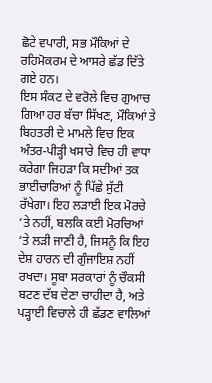ਛੋਟੇ ਵਪਾਰੀ, ਸਭ ਮੌਕਿਆਂ ਦੇ ਰਹਿਮੋਕਰਮ ਦੇ ਆਸਰੇ ਛੱਡ ਦਿੱਤੇ ਗਏ ਹਨ।
ਇਸ ਸੰਕਟ ਦੇ ਵਰੋਲੇ ਵਿਚ ਗੁਆਚ ਗਿਆ ਹਰ ਬੱਚਾ ਸਿੱਖਣ, ਮੌਕਿਆਂ ਤੇ ਬਿਹਤਰੀ ਦੇ ਮਾਮਲੇ ਵਿਚ ਇਕ ਅੰਤਰ-ਪੀੜ੍ਹੀ ਖਸਾਰੇ ਵਿਚ ਹੀ ਵਾਧਾ ਕਰੇਗਾ ਜਿਹੜਾ ਕਿ ਸਦੀਆਂ ਤਕ ਭਾਈਚਾਰਿਆਂ ਨੂੰ ਪਿੱਛੇ ਸੁੱਟੀ ਰੱਖੇਗਾ। ਇਹ ਲੜਾਈ ਇਕ ਮੋਰਚੇ ‘ਤੇ ਨਹੀਂ, ਬਲਕਿ ਕਈ ਮੋਰਚਿਆਂ ‘ਤੇ ਲੜੀ ਜਾਣੀ ਹੈ, ਜਿਸਨੂੰ ਕਿ ਇਹ ਦੇਸ਼ ਹਾਰਨ ਦੀ ਗੁੰਜਾਇਸ਼ ਨਹੀਂ ਰਖਦਾ। ਸੂਬਾ ਸਰਕਾਰਾਂ ਨੂੰ ਚੌਕਸੀ ਬਟਣ ਦੱਬ ਦੇਣਾ ਚਾਹੀਦਾ ਹੈ, ਅਤੇ ਪੜ੍ਹਾਈ ਵਿਚਾਲੇ ਹੀ ਛੱਡਣ ਵਾਲਿਆਂ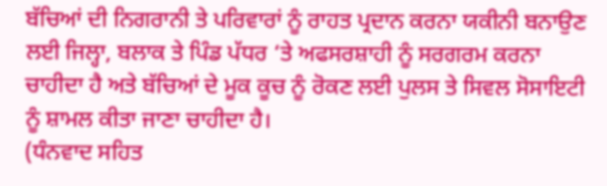ਬੱਚਿਆਂ ਦੀ ਨਿਗਰਾਨੀ ਤੇ ਪਰਿਵਾਰਾਂ ਨੂੰ ਰਾਹਤ ਪ੍ਰਦਾਨ ਕਰਨਾ ਯਕੀਨੀ ਬਨਾਉਣ ਲਈ ਜਿਲ੍ਹਾ, ਬਲਾਕ ਤੇ ਪਿੰਡ ਪੱਧਰ ‘ਤੇ ਅਫਸਰਸ਼ਾਹੀ ਨੂੰ ਸਰਗਰਮ ਕਰਨਾ ਚਾਹੀਦਾ ਹੈ ਅਤੇ ਬੱਚਿਆਂ ਦੇ ਮੂਕ ਕੂਚ ਨੂੰ ਰੋਕਣ ਲਈ ਪੁਲਸ ਤੇ ਸਿਵਲ ਸੋਸਾਇਟੀ ਨੂੰ ਸ਼ਾਮਲ ਕੀਤਾ ਜਾਣਾ ਚਾਹੀਦਾ ਹੈ।
(ਧੰਨਵਾਦ ਸਹਿਤ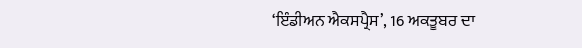‘ਇੰਡੀਅਨ ਐਕਸਪ੍ਰੈਸ’, 16 ਅਕਤੂਬਰ ਦਾ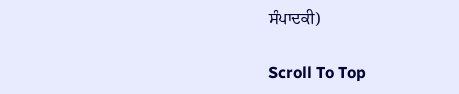ਸੰਪਾਦਕੀ)

Scroll To Top